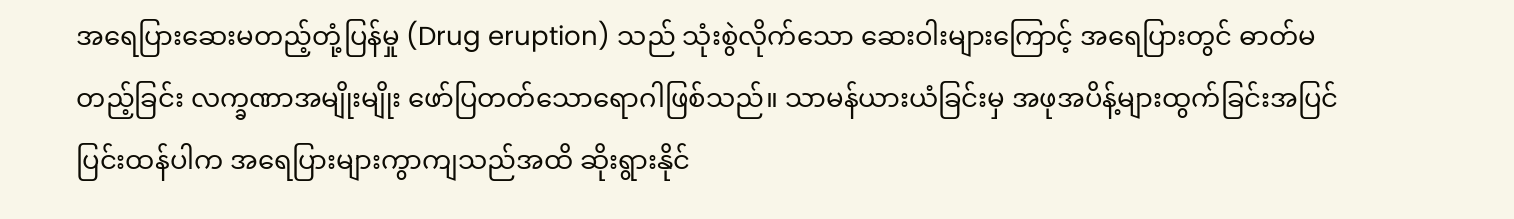အရေပြားဆေးမတည့်တုံ့ပြန်မှု (Drug eruption) သည် သုံးစွဲလိုက်သော ဆေးဝါးများကြောင့် အရေပြားတွင် ဓာတ်မတည့်ခြင်း လက္ခဏာအမျိုးမျိုး ဖော်ပြတတ်သောရောဂါဖြစ်သည်။ သာမန်ယားယံခြင်းမှ အဖုအပိန့်များထွက်ခြင်းအပြင် ပြင်းထန်ပါက အရေပြားများကွာကျသည်အထိ ဆိုးရွားနိုင်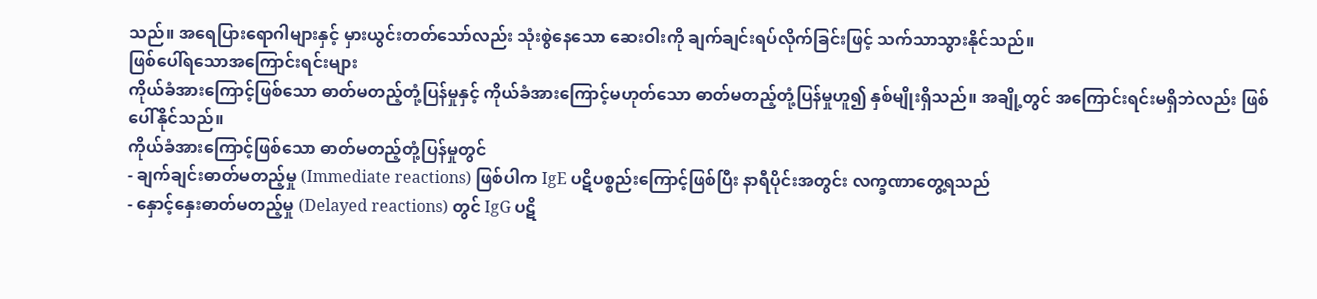သည်။ အရေပြားရောဂါများနှင့် မှားယွင်းတတ်သော်လည်း သုံးစွဲနေသော ဆေးဝါးကို ချက်ချင်းရပ်လိုက်ခြင်းဖြင့် သက်သာသွားနိုင်သည်။
ဖြစ်ပေါ်ရသောအကြောင်းရင်းများ
ကိုယ်ခံအားကြောင့်ဖြစ်သော ဓာတ်မတည့်တုံ့ပြန်မှုနှင့် ကိုယ်ခံအားကြောင့်မဟုတ်သော ဓာတ်မတည့်တုံ့ပြန်မှုဟူ၍ နှစ်မျိုးရှိသည်။ အချို့တွင် အကြောင်းရင်းမရှိဘဲလည်း ဖြစ်ပေါ်နိုင်သည်။
ကိုယ်ခံအားကြောင့်ဖြစ်သော ဓာတ်မတည့်တုံ့ပြန်မှုတွင်
- ချက်ချင်းဓာတ်မတည့်မှု (Immediate reactions) ဖြစ်ပါက IgE ပဋိပစ္စည်းကြောင့်ဖြစ်ပြီး နာရီပိုင်းအတွင်း လက္ခဏာတွေ့ရသည်
- နှောင့်နှေးဓာတ်မတည့်မှု (Delayed reactions) တွင် IgG ပဋိ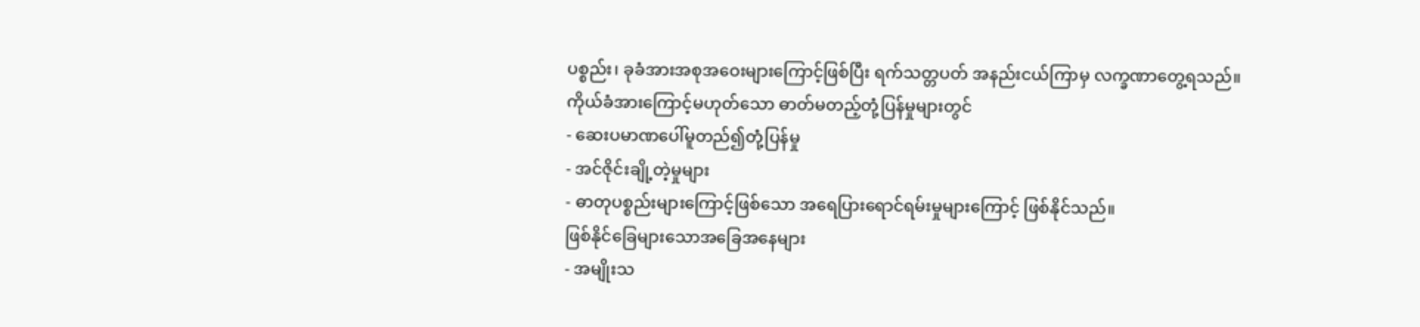ပစ္စည်း၊ ခုခံအားအစုအဝေးများကြောင့်ဖြစ်ပြီး ရက်သတ္တပတ် အနည်းငယ်ကြာမှ လက္ခဏာတွေ့ရသည်။
ကိုယ်ခံအားကြောင့်မဟုတ်သော ဓာတ်မတည့်တုံ့ပြန်မှုများတွင်
- ဆေးပမာဏပေါ်မူတည်၍တုံ့ပြန်မှု
- အင်ဇိုင်းချို့တဲ့မှုများ
- ဓာတုပစ္စည်းများကြောင့်ဖြစ်သော အရေပြားရောင်ရမ်းမှုများကြောင့် ဖြစ်နိုင်သည်။
ဖြစ်နိုင်ခြေများသောအခြေအနေများ
- အမျိုးသ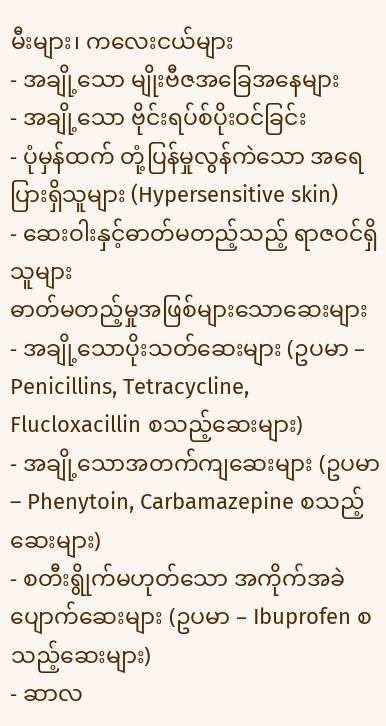မီးများ၊ ကလေးငယ်များ
- အချို့သော မျိုးဗီဇအခြေအနေများ
- အချို့သော ဗိုင်းရပ်စ်ပိုးဝင်ခြင်း
- ပုံမှန်ထက် တုံ့ပြန်မှုလွန်ကဲသော အရေပြားရှိသူများ (Hypersensitive skin)
- ဆေးဝါးနှင့်ဓာတ်မတည့်သည့် ရာဇဝင်ရှိသူများ
ဓာတ်မတည့်မှုအဖြစ်များသောဆေးများ
- အချို့သောပိုးသတ်ဆေးများ (ဥပမာ – Penicillins, Tetracycline, Flucloxacillin စသည့်ဆေးများ)
- အချို့သောအတက်ကျဆေးများ (ဥပမာ – Phenytoin, Carbamazepine စသည့်ဆေးများ)
- စတီးရွိုက်မဟုတ်သော အကိုက်အခဲပျောက်ဆေးများ (ဥပမာ – Ibuprofen စသည့်ဆေးများ)
- ဆာလ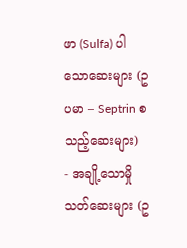ဖာ (Sulfa) ပါသောဆေးများ (ဥပမာ – Septrin စသည့်ဆေးများ)
- အချို့သောမှိုသတ်ဆေးများ (ဥ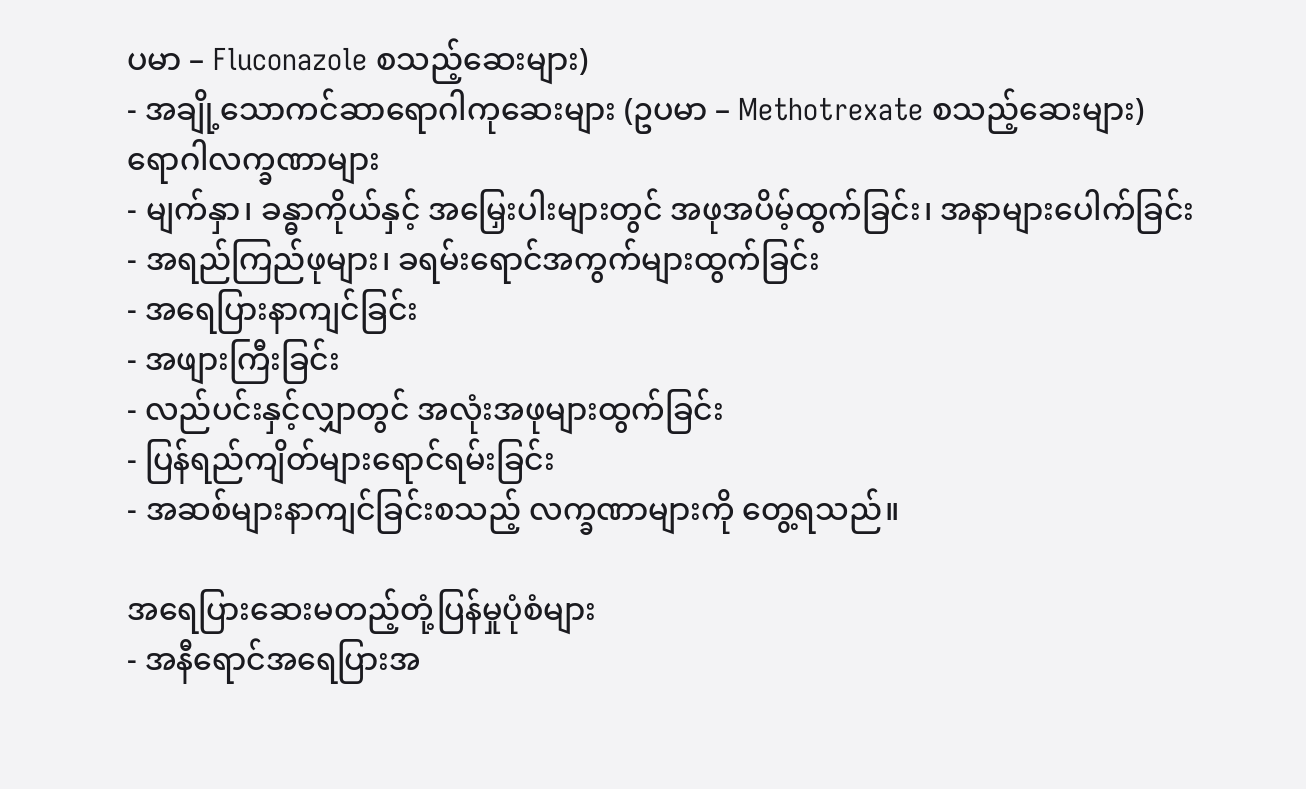ပမာ – Fluconazole စသည့်ဆေးများ)
- အချို့သောကင်ဆာရောဂါကုဆေးများ (ဥပမာ – Methotrexate စသည့်ဆေးများ)
ရောဂါလက္ခဏာများ
- မျက်နှာ၊ ခန္ဓာကိုယ်နှင့် အမြှေးပါးများတွင် အဖုအပိမ့်ထွက်ခြင်း၊ အနာများပေါက်ခြင်း
- အရည်ကြည်ဖုများ၊ ခရမ်းရောင်အကွက်များထွက်ခြင်း
- အရေပြားနာကျင်ခြင်း
- အဖျားကြီးခြင်း
- လည်ပင်းနှင့်လျှာတွင် အလုံးအဖုများထွက်ခြင်း
- ပြန်ရည်ကျိတ်များရောင်ရမ်းခြင်း
- အဆစ်များနာကျင်ခြင်းစသည့် လက္ခဏာများကို တွေ့ရသည်။

အရေပြားဆေးမတည့်တုံ့ပြန်မှုပုံစံများ
- အနီရောင်အရေပြားအ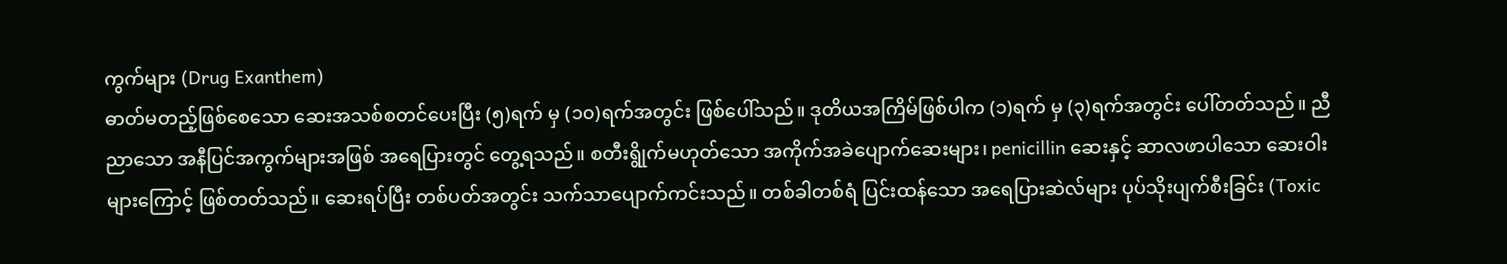ကွက်များ (Drug Exanthem)
ဓာတ်မတည့်ဖြစ်စေသော ဆေးအသစ်စတင်ပေးပြီး (၅)ရက် မှ (၁၀)ရက်အတွင်း ဖြစ်ပေါ်သည်။ ဒုတိယအကြိမ်ဖြစ်ပါက (၁)ရက် မှ (၃)ရက်အတွင်း ပေါ်တတ်သည်။ ညီညာသော အနီပြင်အကွက်များအဖြစ် အရေပြားတွင် တွေ့ရသည်။ စတီးရွိုက်မဟုတ်သော အကိုက်အခဲပျောက်ဆေးများ၊ penicillin ဆေးနှင့် ဆာလဖာပါသော ဆေးဝါးများကြောင့် ဖြစ်တတ်သည်။ ဆေးရပ်ပြီး တစ်ပတ်အတွင်း သက်သာပျောက်ကင်းသည်။ တစ်ခါတစ်ရံ ပြင်းထန်သော အရေပြားဆဲလ်များ ပုပ်သိုးပျက်စီးခြင်း (Toxic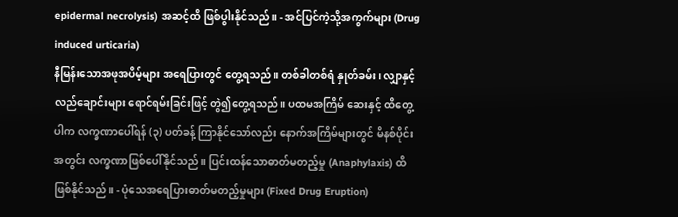epidermal necrolysis) အဆင့်ထိ ဖြစ်ပွါးနိုင်သည်။ - အင်ပြင်ကဲ့သို့အကွက်များ (Drug induced urticaria)
နီမြန်းသောအဖုအပိမ့်များ အရေပြားတွင် တွေ့ရသည်။ တစ်ခါတစ်ရံ နှုတ်ခမ်း၊ လျှာနှင့် လည်ချောင်းများ ရောင်ရမ်းခြင်းဖြင့် တွဲ၍တွေ့ရသည်။ ပထမအကြိမ် ဆေးနှင့် ထိတွေ့ပါက လက္ခဏာပေါ်ရန် (၃) ပတ်ခန့် ကြာနိုင်သော်လည်း နောက်အကြိမ်များတွင် မိနစ်ပိုင်းအတွင်း လက္ခဏာဖြစ်ပေါ်နိုင်သည်။ ပြင်းထန်သောဓာတ်မတည့်မှု (Anaphylaxis) ထိ ဖြစ်နိုင်သည်။ - ပုံသေအရေပြားဓာတ်မတည့်မှုများ (Fixed Drug Eruption)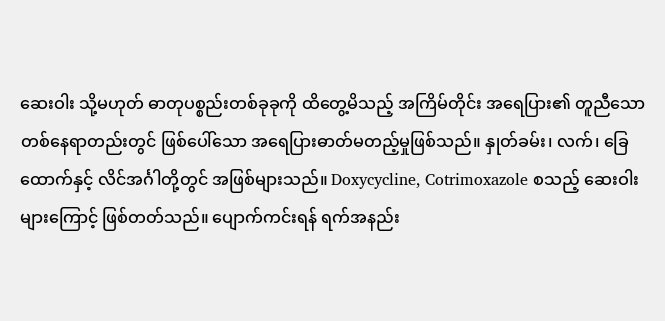ဆေးဝါး သို့မဟုတ် ဓာတုပစ္စည်းတစ်ခုခုကို ထိတွေ့မိသည့် အကြိမ်တိုင်း အရေပြား၏ တူညီသော တစ်နေရာတည်းတွင် ဖြစ်ပေါ်သော အရေပြားဓာတ်မတည့်မှုဖြစ်သည်။ နှုတ်ခမ်း၊ လက်၊ ခြေထောက်နှင့် လိင်အင်္ဂါတို့တွင် အဖြစ်များသည်။ Doxycycline, Cotrimoxazole စသည့် ဆေးဝါးများကြောင့် ဖြစ်တတ်သည်။ ပျောက်ကင်းရန် ရက်အနည်း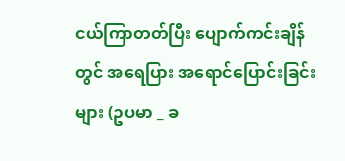ငယ်ကြာတတ်ပြီး ပျောက်ကင်းချိန်တွင် အရေပြား အရောင်ပြောင်းခြင်းများ (ဥပမာ _ ခ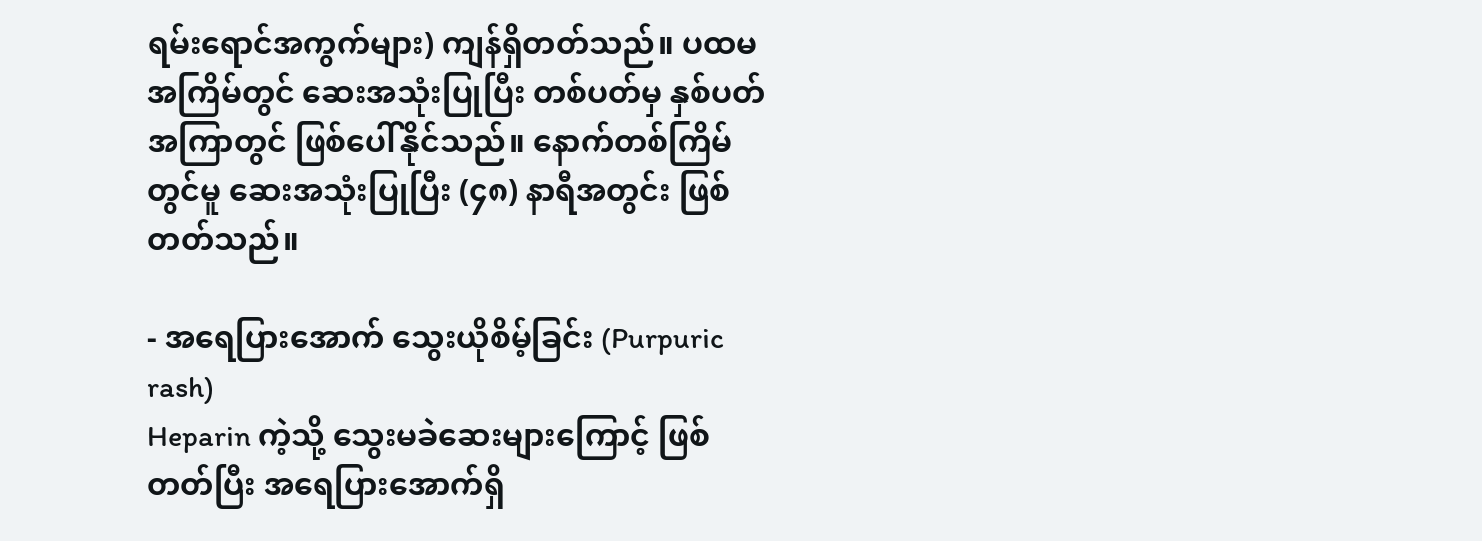ရမ်းရောင်အကွက်များ) ကျန်ရှိတတ်သည်။ ပထမအကြိမ်တွင် ဆေးအသုံးပြုပြီး တစ်ပတ်မှ နှစ်ပတ်အကြာတွင် ဖြစ်ပေါ်နိုင်သည်။ နောက်တစ်ကြိမ်တွင်မူ ဆေးအသုံးပြုပြီး (၄၈) နာရီအတွင်း ဖြစ်တတ်သည်။

- အရေပြားအောက် သွေးယိုစိမ့်ခြင်း (Purpuric rash)
Heparin ကဲ့သို့ သွေးမခဲဆေးများကြောင့် ဖြစ်တတ်ပြီး အရေပြားအောက်ရှိ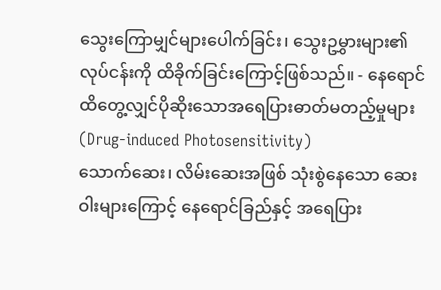သွေးကြောမျှင်များပေါက်ခြင်း၊ သွေးဥမွှားများ၏ လုပ်ငန်းကို ထိခိုက်ခြင်းကြောင့်ဖြစ်သည်။ - နေရောင်ထိတွေ့လျှင်ပိုဆိုးသောအရေပြားဓာတ်မတည့်မှုများ (Drug-induced Photosensitivity)
သောက်ဆေး၊ လိမ်းဆေးအဖြစ် သုံးစွဲနေသော ဆေးဝါးများကြောင့် နေရောင်ခြည်နှင့် အရေပြား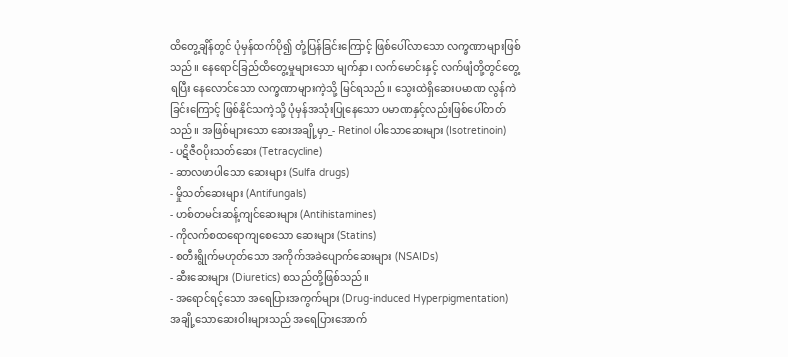ထိတွေ့ချိန်တွင် ပုံမှန်ထက်ပို၍ တုံ့ပြန်ခြင်းကြောင့် ဖြစ်ပေါ်လာသော လက္ခဏာများဖြစ်သည်။ နေရောင်ခြည်ထိတွေ့မှုများသော မျက်နှာ၊ လက်မောင်းနှင့် လက်ဖျံတို့တွင်တွေ့ရပြီး နေလောင်သော လက္ခဏာများကဲ့သို့ မြင်ရသည်။ သွေးထဲရှိဆေးပမာဏ လွန်ကဲခြင်းကြောင့် ဖြစ်နိုင်သကဲ့သို့ ပုံမှန်အသုံးပြုနေသော ပမာဏနှင့်လည်းဖြစ်ပေါ်တတ်သည်။ အဖြစ်များသော ဆေးအချို့မှာ_- Retinol ပါသောဆေးများ (Isotretinoin)
- ပဋိဇီဝပိုးသတ်ဆေး (Tetracycline)
- ဆာလဖာပါသော ဆေးများ (Sulfa drugs)
- မှိုသတ်ဆေးများ (Antifungals)
- ဟစ်တမင်းဆန့်ကျင်ဆေးများ (Antihistamines)
- ကိုလက်စထရောကျစေသော ဆေးများ (Statins)
- စတီးရွိုက်မဟုတ်သော အကိုက်အခဲပျောက်ဆေးများ (NSAIDs)
- ဆီးဆေးများ (Diuretics) စသည်တို့ဖြစ်သည်။
- အရောင်ရင့်သော အရေပြားအကွက်များ (Drug-induced Hyperpigmentation)
အချို့သောဆေးဝါးများသည် အရေပြားအောက်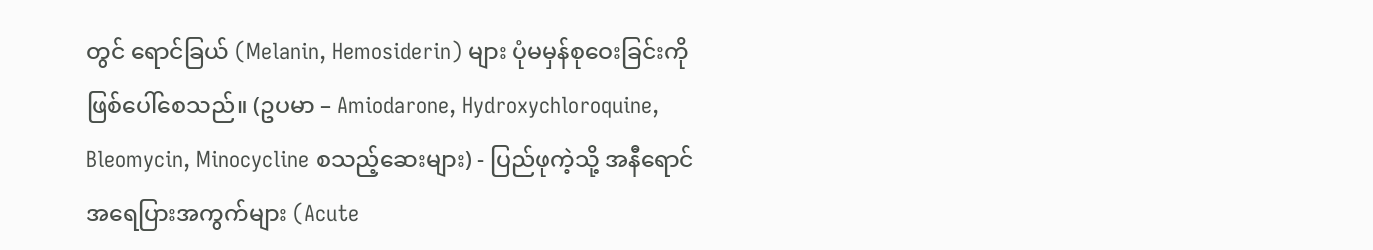တွင် ရောင်ခြယ် (Melanin, Hemosiderin) များ ပုံမမှန်စုဝေးခြင်းကို ဖြစ်ပေါ်စေသည်။ (ဥပမာ – Amiodarone, Hydroxychloroquine, Bleomycin, Minocycline စသည့်ဆေးများ) - ပြည်ဖုကဲ့သို့ အနီရောင်အရေပြားအကွက်များ (Acute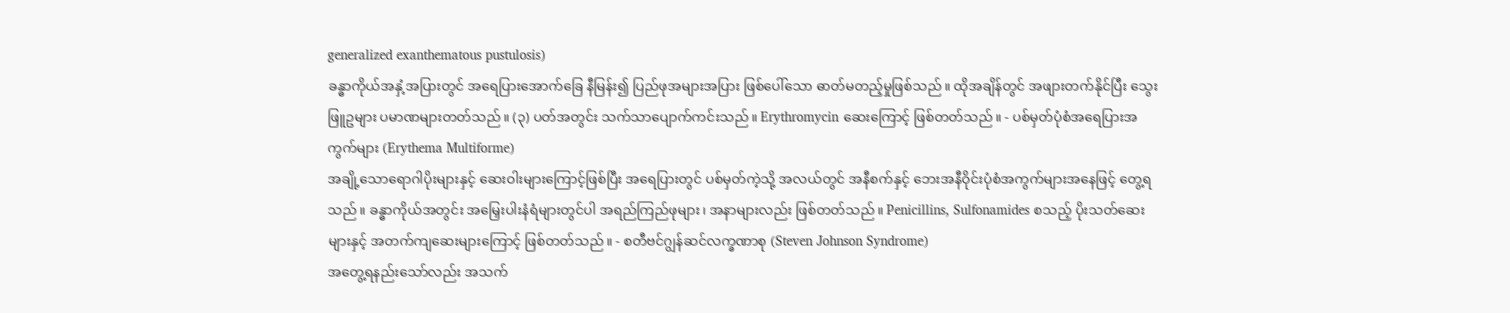generalized exanthematous pustulosis)
ခန္ဓာကိုယ်အနှံ့အပြားတွင် အရေပြားအောက်ခြေ နီမြန်း၍ ပြည်ဖုအများအပြား ဖြစ်ပေါ်သော ဓာတ်မတည့်မှုဖြစ်သည်။ ထိုအချိန်တွင် အဖျားတက်နိုင်ပြီး သွေးဖြူဥများ ပမာဏများတတ်သည်။ (၃) ပတ်အတွင်း သက်သာပျောက်ကင်းသည်။ Erythromycin ဆေးကြောင့် ဖြစ်တတ်သည်။ - ပစ်မှတ်ပုံစံအရေပြားအကွက်များ (Erythema Multiforme)
အချို့သောရောဂါပိုးများနှင့် ဆေးဝါးများကြောင့်ဖြစ်ပြီး အရေပြားတွင် ပစ်မှတ်ကဲ့သို့ အလယ်တွင် အနီစက်နှင့် ဘေးအနီဝိုင်းပုံစံအကွက်များအနေဖြင့် တွေ့ရသည်။ ခန္ဓာကိုယ်အတွင်း အမြှေးပါးနံရံများတွင်ပါ အရည်ကြည်ဖုများ၊ အနာများလည်း ဖြစ်တတ်သည်။ Penicillins, Sulfonamides စသည့် ပိုးသတ်ဆေးများနှင့် အတက်ကျဆေးများကြောင့် ဖြစ်တတ်သည်။ - စတီဗင်ဂျွန်ဆင်လက္ခဏာစု (Steven Johnson Syndrome)
အတွေ့ရနည်းသော်လည်း အသက်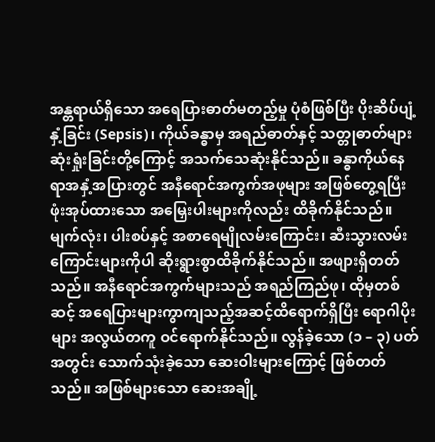အန္တရာယ်ရှိသော အရေပြားဓာတ်မတည့်မှု ပုံစံဖြစ်ပြီး ပိုးဆိပ်ပျံ့နှံ့ခြင်း (Sepsis)၊ ကိုယ်ခန္ဓာမှ အရည်ဓာတ်နှင့် သတ္တုဓာတ်များ ဆုံးရှုံးခြင်းတို့ကြောင့် အသက်သေဆုံးနိုင်သည်။ ခန္ဓာကိုယ်နေရာအနှံ့အပြားတွင် အနီရောင်အကွက်အဖုများ အဖြစ်တွေ့ရပြီး ဖုံးအုပ်ထားသော အမြှေးပါးများကိုလည်း ထိခိုက်နိုင်သည်။ မျက်လုံး၊ ပါးစပ်နှင့် အစာရေမျိုလမ်းကြောင်း၊ ဆီးသွားလမ်းကြောင်းများကိုပါ ဆိုးရွားစွာထိခိုက်နိုင်သည်။ အဖျားရှိတတ်သည်။ အနီရောင်အကွက်များသည် အရည်ကြည်ဖု၊ ထိုမှတစ်ဆင့် အရေပြားများကွာကျသည့်အဆင့်ထိရောက်ရှိပြီး ရောဂါပိုးများ အလွယ်တကူ ဝင်ရောက်နိုင်သည်။ လွန်ခဲ့သော (၁ – ၃) ပတ်အတွင်း သောက်သုံးခဲ့သော ဆေးဝါးများကြောင့် ဖြစ်တတ်သည်။ အဖြစ်များသော ဆေးအချို့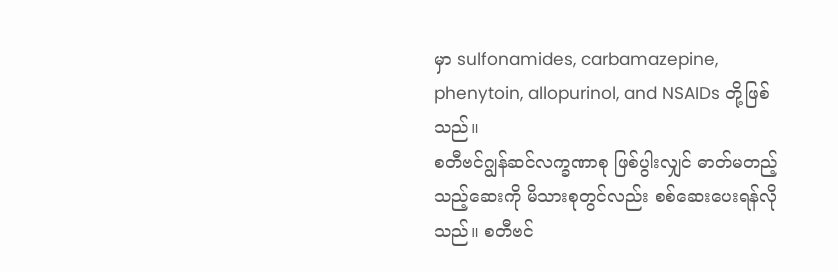မှာ sulfonamides, carbamazepine, phenytoin, allopurinol, and NSAIDs တို့ဖြစ်သည်။
စတီဗင်ဂျွန်ဆင်လက္ခဏာစု ဖြစ်ပွါးလျှင် ဓာတ်မတည့်သည့်ဆေးကို မိသားစုတွင်လည်း စစ်ဆေးပေးရန်လိုသည်။ စတီဗင်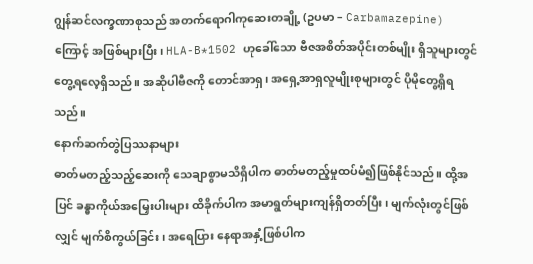ဂျွန်ဆင်လက္ခဏာစုသည် အတက်ရောဂါကုဆေးတချို့ (ဥပမာ – Carbamazepine) ကြောင့် အဖြစ်များပြီး၊ HLA-B*1502 ဟုခေါ်သော ဗီဇအစိတ်အပိုင်းတစ်မျိုး ရှိသူများတွင် တွေ့ရလေ့ရှိသည်။ အဆိုပါဗီဇကို တောင်အာရှ၊ အရှေ့အာရှလူမျိုးစုများတွင် ပိုမိုတွေ့ရှိရသည်။
နောက်ဆက်တွဲပြဿနာများ
ဓာတ်မတည့်သည့်ဆေးကို သေချာစွာမသိရှိပါက ဓာတ်မတည့်မှုထပ်မံ၍ဖြစ်နိုင်သည်။ ထို့အပြင် ခန္ဓာကိုယ်အမြှေးပါးများ ထိခိုက်ပါက အမာရွတ်များကျန်ရှိတတ်ပြီး၊ မျက်လုံးတွင်ဖြစ်လျှင် မျက်စိကွယ်ခြင်း၊ အရေပြား နေရာအနှံ့ဖြစ်ပါက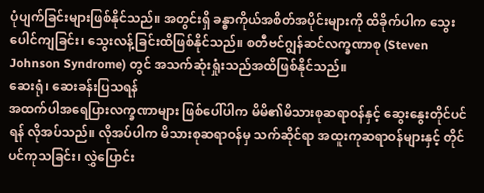ပုံပျက်ခြင်းများဖြစ်နိုင်သည်။ အတွင်းရှိ ခန္ဓာကိုယ်အစိတ်အပိုင်းများကို ထိခိုက်ပါက သွေးပေါင်ကျခြင်း၊ သွေးလန့်ခြင်းထိဖြစ်နိုင်သည်။ စတီဗင်ဂျွန်ဆင်လက္ခဏာစု (Steven Johnson Syndrome) တွင် အသက်ဆုံးရှုံးသည်အထိဖြစ်နိုင်သည်။
ဆေးရုံ၊ ဆေးခန်းပြသရန်
အထက်ပါအရေပြားလက္ခဏာများ ဖြစ်ပေါ်ပါက မိမိ၏မိသားစုဆရာဝန်နှင့် ဆွေးနွေးတိုင်ပင်ရန် လိုအပ်သည်။ လိုအပ်ပါက မိသားစုဆရာဝန်မှ သက်ဆိုင်ရာ အထူးကုဆရာဝန်များနှင့် တိုင်ပင်ကုသခြင်း၊ လွှဲပြောင်း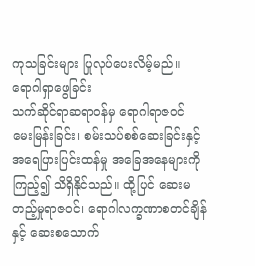ကုသခြင်းများ ပြုလုပ်ပေးလိမ့်မည်။
ရောဂါရှာဖွေခြင်း
သက်ဆိုင်ရာဆရာဝန်မှ ရောဂါရာဇဝင် မေးမြန်းခြင်း၊ စမ်းသပ်စစ်ဆေးခြင်းနှင့် အရေပြားပြင်းထန်မှု အခြေအနေများကိုကြည့်၍ သိရှိနိုင်သည်။ ထို့ပြင် ဆေးမတည့်မှုရာဇဝင်၊ ရောဂါလက္ခဏာစတင်ချိန်နှင့် ဆေးစသောက်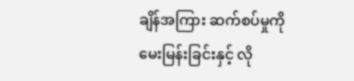ချိန်အကြား ဆက်စပ်မှုကို မေးမြန်းခြင်းနှင့် လို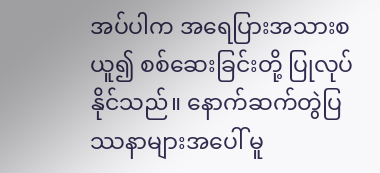အပ်ပါက အရေပြားအသားစယူ၍ စစ်ဆေးခြင်းတို့ ပြုလုပ်နိုင်သည်။ နောက်ဆက်တွဲပြဿနာများအပေါ် မူ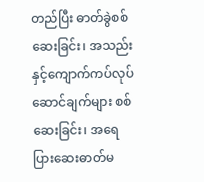တည်ပြီး ဓာတ်ခွဲစစ်ဆေးခြင်း၊ အသည်းနှင့်ကျောက်ကပ်လုပ်ဆောင်ချက်များ စစ်ဆေးခြင်း၊ အရေပြားဆေးဓာတ်မ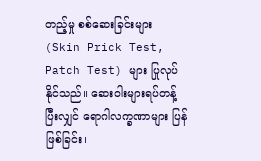တည့်မှု စစ်ဆေးခြင်းများ (Skin Prick Test, Patch Test) များ ပြုလုပ်နိုင်သည်။ ဆေးဝါးများရပ်တန့်ပြီးလျှင် ရောဂါလက္ခဏာများ ပြန်ဖြစ်ခြင်း၊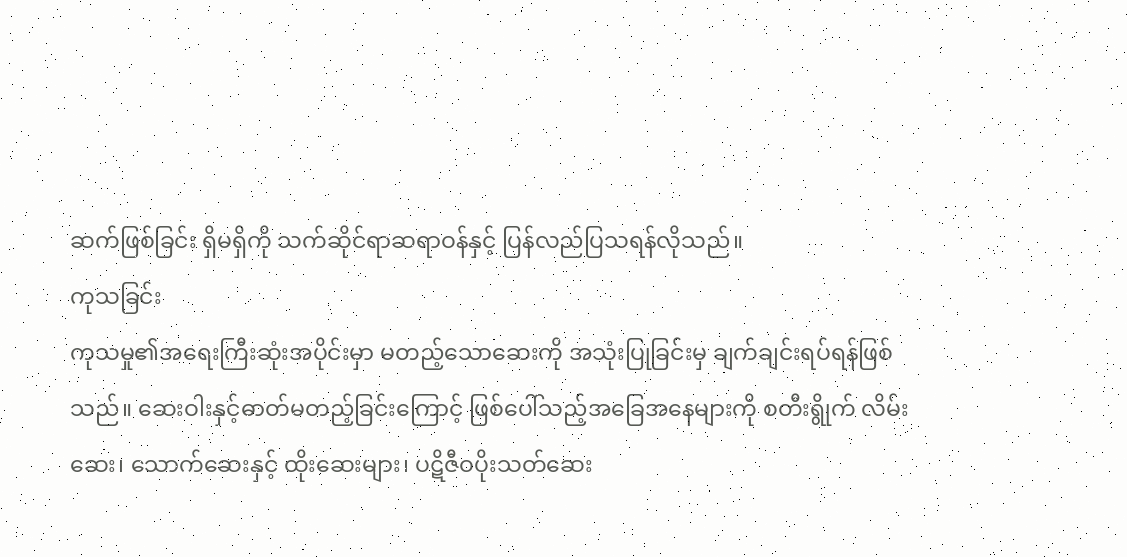ဆက်ဖြစ်ခြင်း ရှိမရှိကို သက်ဆိုင်ရာဆရာဝန်နှင့် ပြန်လည်ပြသရန်လိုသည်။
ကုသခြင်း
ကုသမှု၏အရေးကြီးဆုံးအပိုင်းမှာ မတည့်သောဆေးကို အသုံးပြုခြင်းမှ ချက်ချင်းရပ်ရန်ဖြစ်သည်။ ဆေးဝါးနှင့်ဓာတ်မတည့်ခြင်းကြောင့် ဖြစ်ပေါ်သည့်အခြေအနေများကို စတီးရွိုက် လိမ်းဆေး၊ သောက်ဆေးနှင့် ထိုးဆေးများ၊ ပဋိဇီဝပိုးသတ်ဆေး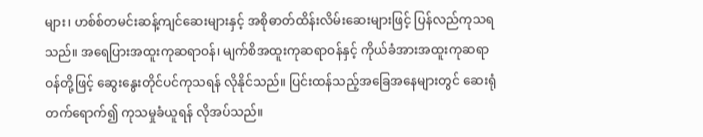များ၊ ဟစ်စ်တမင်းဆန့်ကျင်ဆေးများနှင့် အစိုဓာတ်ထိန်းလိမ်းဆေးများဖြင့် ပြန်လည်ကုသရသည်။ အရေပြားအထူးကုဆရာဝန်၊ မျက်စိအထူးကုဆရာဝန်နှင့် ကိုယ်ခံအားအထူးကုဆရာဝန်တို့ဖြင့် ဆွေးနွေးတိုင်ပင်ကုသရန် လိုနိုင်သည်။ ပြင်းထန်သည့်အခြေအနေများတွင် ဆေးရုံတက်ရောက်၍ ကုသမှုခံယူရန် လိုအပ်သည်။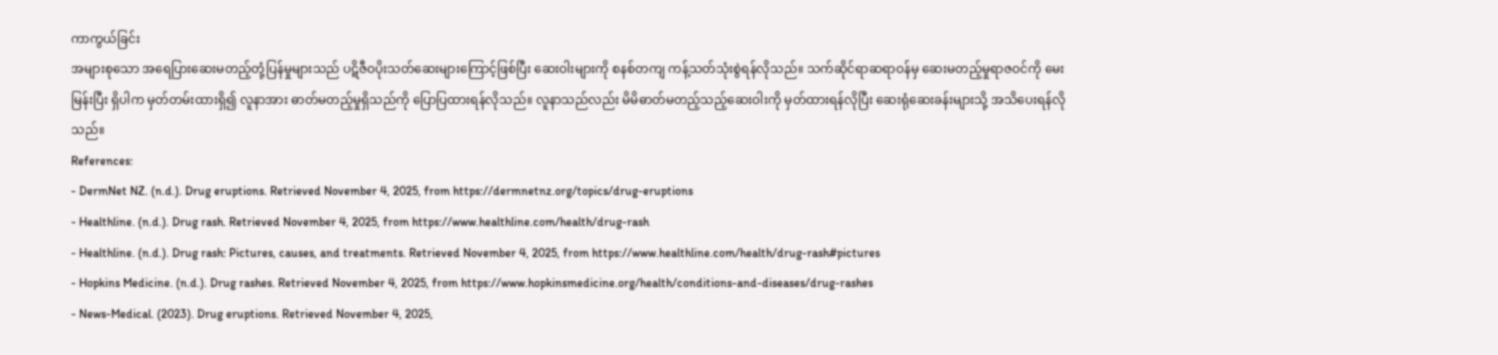ကာကွယ်ခြင်း
အများစုသော အရေပြားဆေးမတည့်တုံ့ပြန်မှုများသည် ပဋိဇီဝပိုးသတ်ဆေးများကြောင့်ဖြစ်ပြီး ဆေးဝါးများကို စနစ်တကျ ကန့်သတ်သုံးစွဲရန်လိုသည်။ သက်ဆိုင်ရာဆရာဝန်မှ ဆေးမတည့်မှုရာဇဝင်ကို မေးမြန်းပြီး ရှိပါက မှတ်တမ်းထားရှိ၍ လူနာအား ဓာတ်မတည့်မှုရှိသည်ကို ပြောပြထားရန်လိုသည်။ လူနာသည်လည်း မိမိဓာတ်မတည့်သည့်ဆေးဝါးကို မှတ်ထားရန်လိုပြီး ဆေးရုံဆေးခန်းများသို့ အသိပေးရန်လိုသည်။
References:
- DermNet NZ. (n.d.). Drug eruptions. Retrieved November 4, 2025, from https://dermnetnz.org/topics/drug-eruptions
- Healthline. (n.d.). Drug rash. Retrieved November 4, 2025, from https://www.healthline.com/health/drug-rash
- Healthline. (n.d.). Drug rash: Pictures, causes, and treatments. Retrieved November 4, 2025, from https://www.healthline.com/health/drug-rash#pictures
- Hopkins Medicine. (n.d.). Drug rashes. Retrieved November 4, 2025, from https://www.hopkinsmedicine.org/health/conditions-and-diseases/drug-rashes
- News-Medical. (2023). Drug eruptions. Retrieved November 4, 2025,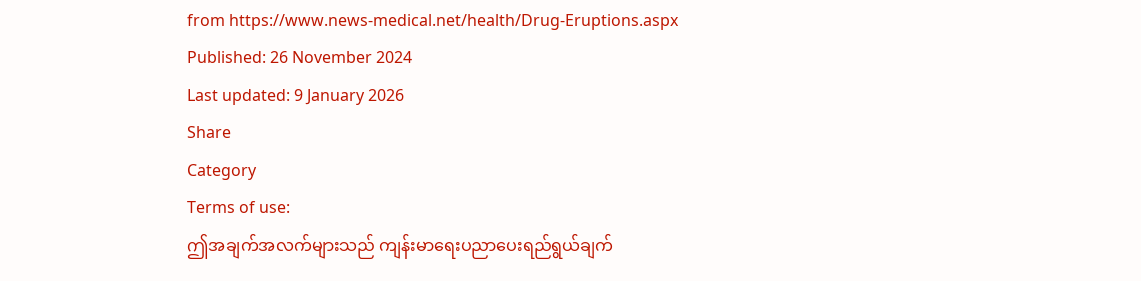from https://www.news-medical.net/health/Drug-Eruptions.aspx
Published: 26 November 2024
Last updated: 9 January 2026
Share
Category
Terms of use:
ဤအချက်အလက်များသည် ကျန်းမာရေးပညာပေးရည်ရွယ်ချက်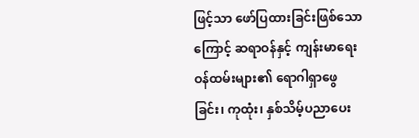ဖြင့်သာ ဖော်ပြထားခြင်းဖြစ်သောကြောင့် ဆရာဝန်နှင့် ကျန်းမာရေးဝန်ထမ်းများ၏ ရောဂါရှာဖွေခြင်း၊ ကုထုံး၊ နှစ်သိမ့်ပညာပေး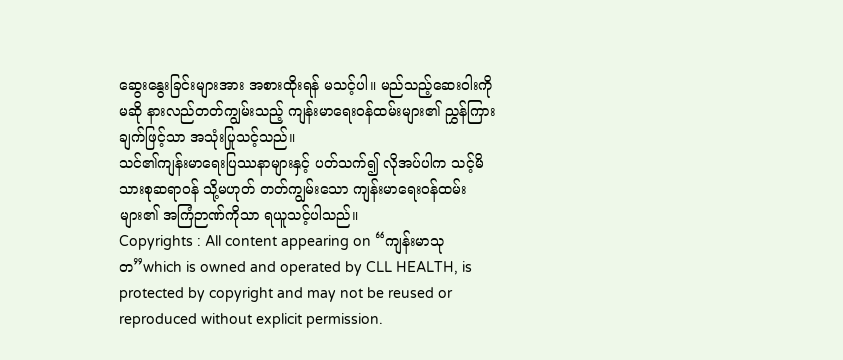ဆွေးနွေးခြင်းများအား အစားထိုးရန် မသင့်ပါ။ မည်သည့်ဆေးဝါးကိုမဆို နားလည်တတ်ကျွမ်းသည့် ကျန်းမာရေးဝန်ထမ်းများ၏ ညွှန်ကြားချက်ဖြင့်သာ အသုံးပြုသင့်သည်။
သင်၏ကျန်းမာရေးပြဿနာများနှင့် ပတ်သက်၍ လိုအပ်ပါက သင့်မိသားစုဆရာဝန် သို့မဟုတ် တတ်ကျွမ်းသော ကျန်းမာရေးဝန်ထမ်းများ၏ အကြံဉာဏ်ကိုသာ ရယူသင့်ပါသည်။
Copyrights : All content appearing on “ကျန်းမာသုတ”which is owned and operated by CLL HEALTH, is protected by copyright and may not be reused or reproduced without explicit permission.